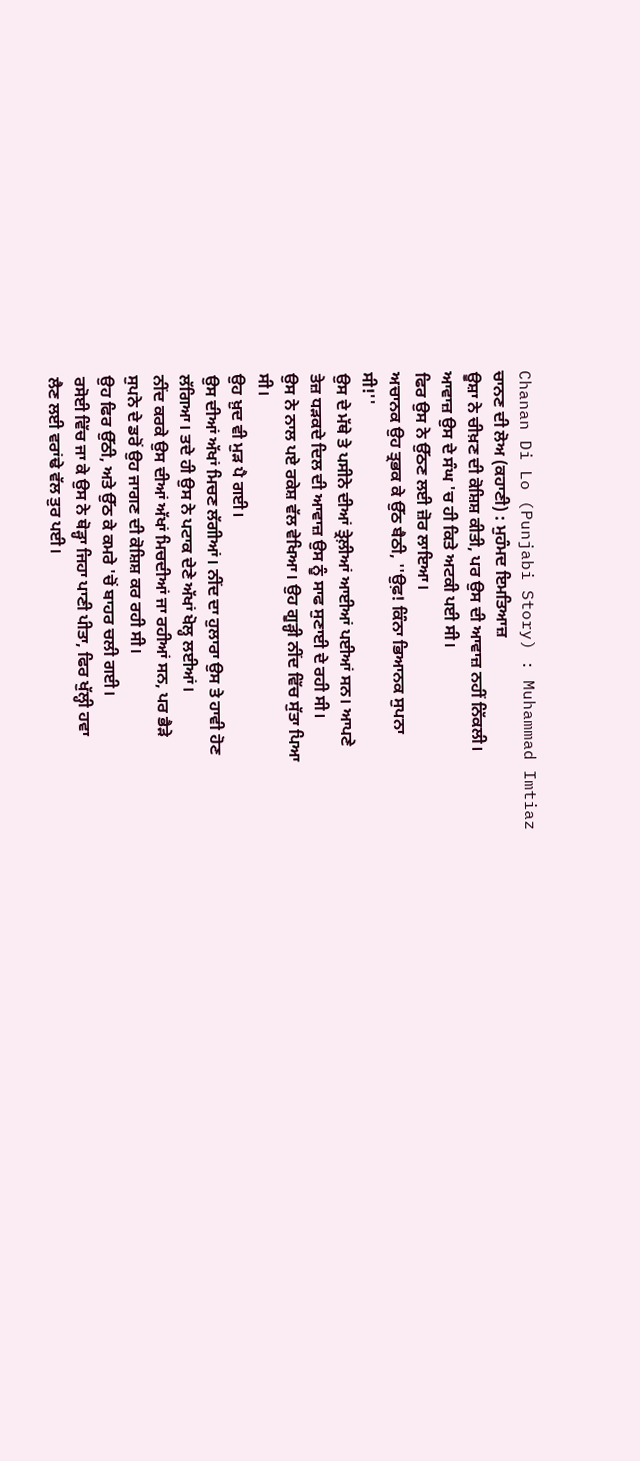Chanan Di Lo (Punjabi Story) : Muhammad Imtiaz
ਚਾਨਣ ਦੀ ਲੋਅ (ਕਹਾਣੀ) : ਮੁਹੰਮਦ ਇਮਤਿਆਜ਼
ਊਸ਼ਾ ਨੇ ਚੀਖ਼ਣ ਦੀ ਕੋਸ਼ਿਸ਼ ਕੀਤੀ, ਪਰ ਉਸ ਦੀ ਆਵਾਜ਼ ਨਹੀਂ ਨਿੱਕਲੀ।
ਆਵਾਜ਼ ਉਸ ਦੇ ਸੰਘ 'ਚ ਹੀ ਕਿਤੇ ਅਟਕੀ ਪਈ ਸੀ।
ਫਿਰ ਉਸ ਨੇ ਉੱਠਣ ਲਈ ਜ਼ੋਰ ਲਾਇਆ।
ਅਚਾਨਕ ਉਹ ਤ੍ਰਭਕ ਕੇ ਉੱਠ ਬੈਠੀ, ''ਉਫ਼! ਕਿੰਨਾ ਭਿਆਨਕ ਸੁਪਨਾ
ਸੀ!''
ਉਸ ਦੇ ਮੱਥੇ ਤੇ ਪਸੀਨੇ ਦੀਆਂ ਤ੍ਰੇਲ਼ੀਆਂ ਆਈਆਂ ਪਈਆਂ ਸਨ। ਆਪਣੇ
ਤੇਜ਼ ਧੜਕਦੇ ਦਿਲ ਦੀ ਆਵਾਜ਼ ਉਸ ਨੂੰ ਸਾਫ ਸੁਣਾਈ ਦੇ ਰਹੀ ਸੀ।
ਉਸ ਨੇ ਨਾਲ ਪਏ ਰਕੇਸ਼ ਵੱਲ ਵੇਖਿਆ। ਉਹ ਗੂੜ੍ਹੀ ਨੀਂਦ ਵਿੱਚ ਸੁੱਤਾ ਪਿਆ
ਸੀ।
ਉਹ ਖ਼ੁਦ ਵੀ ਮੁੜ ਪੈ ਗਈ।
ਉਸ ਦੀਆਂ ਅੱਖਾਂ ਮਿਚਣ ਲੱਗੀਆਂ। ਨੀਂਦ ਦਾ ਹੁਲਾਰਾ ਉਸ ਤੇ ਹਾਵੀ ਹੋਣ
ਲੱਗਿਆ। ਤਦੇ ਹੀ ਉਸ ਨੇ ਪਟਾਕ ਦੇਣੇ ਅੱਖਾਂ ਖੋਲ੍ਹ ਲਈਆਂ।
ਨੀਂਦ ਕਰਕੇ ਉਸ ਦੀਆਂ ਅੱਖਾਂ ਮਿਚਦੀਆਂ ਜਾ ਰਹੀਆਂ ਸਨ, ਪਰ ਭੈੜੇ
ਸੁਪਨੇ ਦੇ ਡਰੋਂ ਉਹ ਜਾਗਣ ਦੀ ਕੋਸ਼ਿਸ਼ ਕਰ ਰਹੀ ਸੀ।
ਉਹ ਫਿਰ ਉੱਠੀ, ਅਤੇ ਉੱਠ ਕੇ ਕਮਰੇ 'ਚੋਂ ਬਾਹਰ ਚਲੀ ਗਈ।
ਰਸੋਈ ਵਿੱਚ ਜਾ ਕੇ ਉਸ ਨੇ ਥੋੜ੍ਹਾ ਜਿਹਾ ਪਾਣੀ ਪੀਤਾ, ਫਿਰ ਖੁੱਲ੍ਹੀ ਹਵਾ
ਲੈਣ ਲਈ ਵਰਾਂਢੇ ਵੱਲ ਤੁਰ ਪਈ।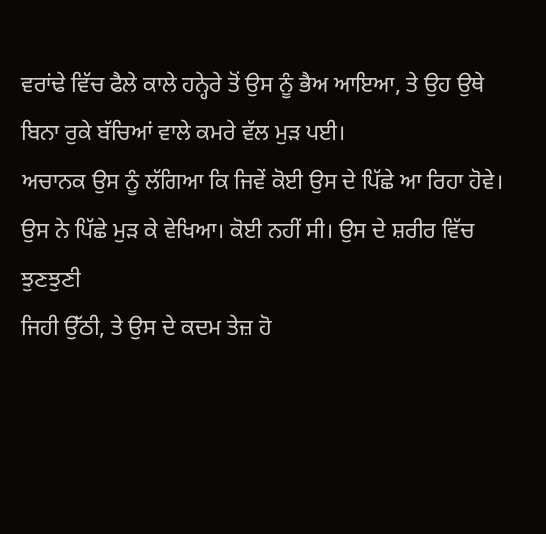ਵਰਾਂਢੇ ਵਿੱਚ ਫੈਲੇ ਕਾਲੇ ਹਨ੍ਹੇਰੇ ਤੋਂ ਉਸ ਨੂੰ ਭੈਅ ਆਇਆ, ਤੇ ਉਹ ਉਥੇ
ਬਿਨਾ ਰੁਕੇ ਬੱਚਿਆਂ ਵਾਲੇ ਕਮਰੇ ਵੱਲ ਮੁੜ ਪਈ।
ਅਚਾਨਕ ਉਸ ਨੂੰ ਲੱਗਿਆ ਕਿ ਜਿਵੇਂ ਕੋਈ ਉਸ ਦੇ ਪਿੱਛੇ ਆ ਰਿਹਾ ਹੋਵੇ।
ਉਸ ਨੇ ਪਿੱਛੇ ਮੁੜ ਕੇ ਵੇਖਿਆ। ਕੋਈ ਨਹੀਂ ਸੀ। ਉਸ ਦੇ ਸ਼ਰੀਰ ਵਿੱਚ ਝੁਣਝੁਣੀ
ਜਿਹੀ ਉੱਠੀ, ਤੇ ਉਸ ਦੇ ਕਦਮ ਤੇਜ਼ ਹੋ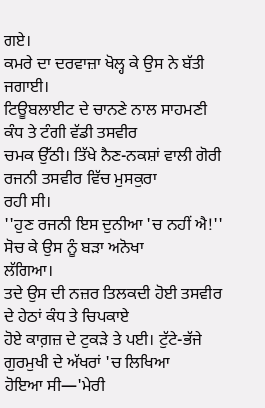ਗਏ।
ਕਮਰੇ ਦਾ ਦਰਵਾਜ਼ਾ ਖੋਲ੍ਹ ਕੇ ਉਸ ਨੇ ਬੱਤੀ ਜਗਾਈ।
ਟਿਊਬਲਾਈਟ ਦੇ ਚਾਨਣੇ ਨਾਲ ਸਾਹਮਣੀ ਕੰਧ ਤੇ ਟੰਗੀ ਵੱਡੀ ਤਸਵੀਰ
ਚਮਕ ਉੱਠੀ। ਤਿੱਖੇ ਨੈਣ-ਨਕਸ਼ਾਂ ਵਾਲੀ ਗੋਰੀ ਰਜਨੀ ਤਸਵੀਰ ਵਿੱਚ ਮੁਸਕੁਰਾ
ਰਹੀ ਸੀ।
''ਹੁਣ ਰਜਨੀ ਇਸ ਦੁਨੀਆ 'ਚ ਨਹੀਂ ਐ!'' ਸੋਚ ਕੇ ਉਸ ਨੂੰ ਬੜਾ ਅਨੋਖਾ
ਲੱਗਿਆ।
ਤਦੇ ਉਸ ਦੀ ਨਜ਼ਰ ਤਿਲਕਦੀ ਹੋਈ ਤਸਵੀਰ ਦੇ ਹੇਠਾਂ ਕੰਧ ਤੇ ਚਿਪਕਾਏ
ਹੋਏ ਕਾਗ਼ਜ਼ ਦੇ ਟੁਕੜੇ ਤੇ ਪਈ। ਟੁੱਟੇ-ਭੱਜੇ ਗੁਰਮੁਖੀ ਦੇ ਅੱਖਰਾਂ 'ਚ ਲਿਖਿਆ
ਹੋਇਆ ਸੀ—'ਮੇਰੀ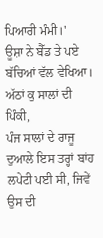ਪਿਆਰੀ ਮੰਮੀ।'
ਊਸ਼ਾ ਨੇ ਬੈੱਡ ਤੇ ਪਏ ਬੱਚਿਆਂ ਵੱਲ ਵੇਖਿਆ। ਅੱਠਾਂ ਕੁ ਸਾਲਾਂ ਦੀ ਪਿੰਕੀ,
ਪੰਜ ਸਾਲਾਂ ਦੇ ਰਾਜੂ ਦੁਆਲੇ ਇਸ ਤਰ੍ਹਾਂ ਬਾਂਹ ਲਪੇਟੀ ਪਈ ਸੀ, ਜਿਵੇਂ ਉਸ ਦੀ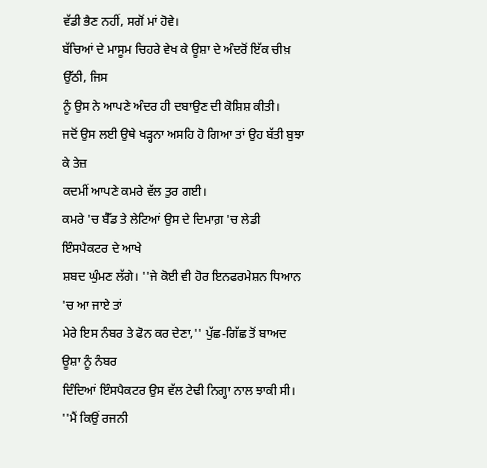ਵੱਡੀ ਭੈਣ ਨਹੀਂ, ਸਗੋਂ ਮਾਂ ਹੋਵੇ।
ਬੱਚਿਆਂ ਦੇ ਮਾਸੂਮ ਚਿਹਰੇ ਵੇਖ ਕੇ ਊਸ਼ਾ ਦੇ ਅੰਦਰੋਂ ਇੱਕ ਚੀਖ਼ ਉੱਠੀ, ਜਿਸ
ਨੂੰ ਉਸ ਨੇ ਆਪਣੇ ਅੰਦਰ ਹੀ ਦਬਾਉਣ ਦੀ ਕੋਸ਼ਿਸ਼ ਕੀਤੀ।
ਜਦੋਂ ਉਸ ਲਈ ਉਥੇ ਖੜ੍ਹਨਾ ਅਸਹਿ ਹੋ ਗਿਆ ਤਾਂ ਉਹ ਬੱਤੀ ਬੁਝਾ ਕੇ ਤੇਜ਼
ਕਦਮੀਂ ਆਪਣੇ ਕਮਰੇ ਵੱਲ ਤੁਰ ਗਈ।
ਕਮਰੇ 'ਚ ਬੈੱਡ ਤੇ ਲੇਟਿਆਂ ਉਸ ਦੇ ਦਿਮਾਗ਼ 'ਚ ਲੇਡੀ ਇੰਸਪੈਕਟਰ ਦੇ ਆਖੇ
ਸ਼ਬਦ ਘੁੰਮਣ ਲੱਗੇ। ''ਜੇ ਕੋਈ ਵੀ ਹੋਰ ਇਨਫਰਮੇਸ਼ਨ ਧਿਆਨ 'ਚ ਆ ਜਾਏ ਤਾਂ
ਮੇਰੇ ਇਸ ਨੰਬਰ ਤੇ ਫੋਨ ਕਰ ਦੇਣਾ,'' ਪੁੱਛ-ਗਿੱਛ ਤੋਂ ਬਾਅਦ ਊਸ਼ਾ ਨੂੰ ਨੰਬਰ
ਦਿੰਦਿਆਂ ਇੰਸਪੈਕਟਰ ਉਸ ਵੱਲ ਟੇਢੀ ਨਿਗ੍ਹਾ ਨਾਲ ਝਾਕੀ ਸੀ।
''ਮੈਂ ਕਿਉਂ ਰਜਨੀ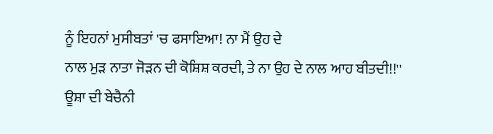ਨੂੰ ਇਹਨਾਂ ਮੁਸੀਬਤਾਂ 'ਚ ਫਸਾਇਆ! ਨਾ ਮੈਂ ਉਹ ਦੇ
ਨਾਲ ਮੁੜ ਨਾਤਾ ਜੋੜਨ ਦੀ ਕੋਸ਼ਿਸ਼ ਕਰਦੀ, ਤੇ ਨਾ ਉਹ ਦੇ ਨਾਲ ਆਹ ਬੀਤਦੀ!!''
ਊਸ਼ਾ ਦੀ ਬੇਚੈਨੀ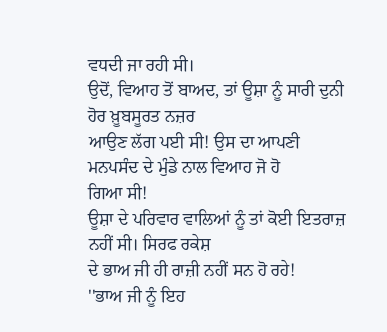ਵਧਦੀ ਜਾ ਰਹੀ ਸੀ।
ਉਦੋਂ, ਵਿਆਹ ਤੋਂ ਬਾਅਦ, ਤਾਂ ਊਸ਼ਾ ਨੂੰ ਸਾਰੀ ਦੁਨੀ ਹੋਰ ਖ਼ੂਬਸੂਰਤ ਨਜ਼ਰ
ਆਉਣ ਲੱਗ ਪਈ ਸੀ! ਉਸ ਦਾ ਆਪਣੀ ਮਨਪਸੰਦ ਦੇ ਮੁੰਡੇ ਨਾਲ ਵਿਆਹ ਜੋ ਹੋ
ਗਿਆ ਸੀ!
ਊਸ਼ਾ ਦੇ ਪਰਿਵਾਰ ਵਾਲਿਆਂ ਨੂੰ ਤਾਂ ਕੋਈ ਇਤਰਾਜ਼ ਨਹੀਂ ਸੀ। ਸਿਰਫ ਰਕੇਸ਼
ਦੇ ਭਾਅ ਜੀ ਹੀ ਰਾਜ਼ੀ ਨਹੀਂ ਸਨ ਹੋ ਰਹੇ!
''ਭਾਅ ਜੀ ਨੂੰ ਇਹ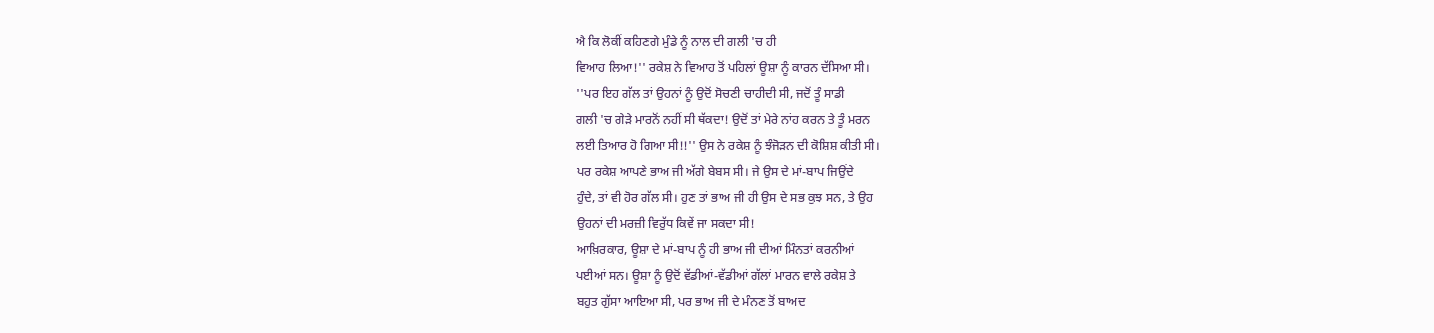ਐ ਕਿ ਲੋਕੀਂ ਕਹਿਣਗੇ ਮੁੰਡੇ ਨੂੰ ਨਾਲ ਦੀ ਗਲੀ 'ਚ ਹੀ
ਵਿਆਹ ਲਿਆ!'' ਰਕੇਸ਼ ਨੇ ਵਿਆਹ ਤੋਂ ਪਹਿਲਾਂ ਊਸ਼ਾ ਨੂੰ ਕਾਰਨ ਦੱਸਿਆ ਸੀ।
''ਪਰ ਇਹ ਗੱਲ ਤਾਂ ਉਹਨਾਂ ਨੂੰ ਉਦੋਂ ਸੋਚਣੀ ਚਾਹੀਦੀ ਸੀ, ਜਦੋਂ ਤੂੰ ਸਾਡੀ
ਗਲੀ 'ਚ ਗੇੜੇ ਮਾਰਨੋਂ ਨਹੀਂ ਸੀ ਥੱਕਦਾ! ਉਦੋਂ ਤਾਂ ਮੇਰੇ ਨਾਂਹ ਕਰਨ ਤੇ ਤੂੰ ਮਰਨ
ਲਈ ਤਿਆਰ ਹੋ ਗਿਆ ਸੀ!!'' ਉਸ ਨੇ ਰਕੇਸ਼ ਨੂੰ ਝੰਜੋੜਨ ਦੀ ਕੋਸ਼ਿਸ਼ ਕੀਤੀ ਸੀ।
ਪਰ ਰਕੇਸ਼ ਆਪਣੇ ਭਾਅ ਜੀ ਅੱਗੇ ਬੇਬਸ ਸੀ। ਜੇ ਉਸ ਦੇ ਮਾਂ-ਬਾਪ ਜਿਉਂਦੇ
ਹੁੰਦੇ, ਤਾਂ ਵੀ ਹੋਰ ਗੱਲ ਸੀ। ਹੁਣ ਤਾਂ ਭਾਅ ਜੀ ਹੀ ਉਸ ਦੇ ਸਭ ਕੁਝ ਸਨ, ਤੇ ਉਹ
ਉਹਨਾਂ ਦੀ ਮਰਜ਼ੀ ਵਿਰੁੱਧ ਕਿਵੇਂ ਜਾ ਸਕਦਾ ਸੀ!
ਆਖ਼ਿਰਕਾਰ, ਊਸ਼ਾ ਦੇ ਮਾਂ-ਬਾਪ ਨੂੰ ਹੀ ਭਾਅ ਜੀ ਦੀਆਂ ਮਿੰਨਤਾਂ ਕਰਨੀਆਂ
ਪਈਆਂ ਸਨ। ਊਸ਼ਾ ਨੂੰ ਉਦੋਂ ਵੱਡੀਆਂ-ਵੱਡੀਆਂ ਗੱਲਾਂ ਮਾਰਨ ਵਾਲੇ ਰਕੇਸ਼ ਤੇ
ਬਹੁਤ ਗੁੱਸਾ ਆਇਆ ਸੀ, ਪਰ ਭਾਅ ਜੀ ਦੇ ਮੰਨਣ ਤੋਂ ਬਾਅਦ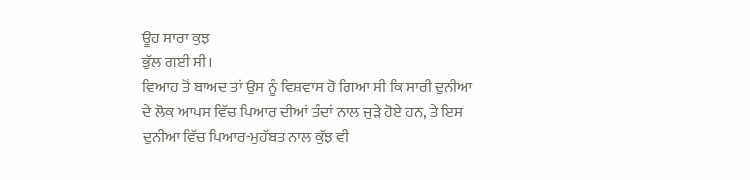ਊਹ ਸਾਰਾ ਕੁਝ
ਭੁੱਲ ਗਈ ਸੀ।
ਵਿਆਹ ਤੋਂ ਬਾਅਦ ਤਾਂ ਉਸ ਨੂੰ ਵਿਸ਼ਵਾਸ ਹੋ ਗਿਆ ਸੀ ਕਿ ਸਾਰੀ ਦੁਨੀਆ
ਦੇ ਲੋਕ ਆਪਸ ਵਿੱਚ ਪਿਆਰ ਦੀਆਂ ਤੰਦਾਂ ਨਾਲ ਜੁੜੇ ਹੋਏ ਹਨ, ਤੇ ਇਸ
ਦੁਨੀਆ ਵਿੱਚ ਪਿਆਰ-ਮੁਹੱਬਤ ਨਾਲ ਕੁੱਝ ਵੀ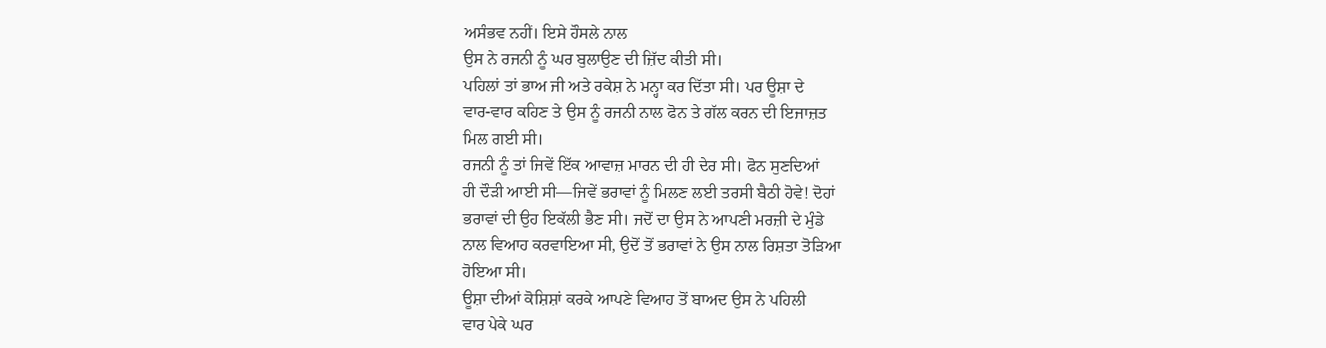ਅਸੰਭਵ ਨਹੀਂ। ਇਸੇ ਹੌਸਲੇ ਨਾਲ
ਉਸ ਨੇ ਰਜਨੀ ਨੂੰ ਘਰ ਬੁਲਾਉਣ ਦੀ ਜ਼ਿੱਦ ਕੀਤੀ ਸੀ।
ਪਹਿਲਾਂ ਤਾਂ ਭਾਅ ਜੀ ਅਤੇ ਰਕੇਸ਼ ਨੇ ਮਨ੍ਹਾ ਕਰ ਦਿੱਤਾ ਸੀ। ਪਰ ਊਸ਼ਾ ਦੇ
ਵਾਰ-ਵਾਰ ਕਹਿਣ ਤੇ ਉਸ ਨੂੰ ਰਜਨੀ ਨਾਲ ਫੋਨ ਤੇ ਗੱਲ ਕਰਨ ਦੀ ਇਜਾਜ਼ਤ
ਮਿਲ ਗਈ ਸੀ।
ਰਜਨੀ ਨੂੰ ਤਾਂ ਜਿਵੇਂ ਇੱਕ ਆਵਾਜ਼ ਮਾਰਨ ਦੀ ਹੀ ਦੇਰ ਸੀ। ਫੋਨ ਸੁਣਦਿਆਂ
ਹੀ ਦੌੜੀ ਆਈ ਸੀ—ਜਿਵੇਂ ਭਰਾਵਾਂ ਨੂੰ ਮਿਲਣ ਲਈ ਤਰਸੀ ਬੈਠੀ ਹੋਵੇ! ਦੋਹਾਂ
ਭਰਾਵਾਂ ਦੀ ਉਹ ਇਕੱਲੀ ਭੈਣ ਸੀ। ਜਦੋਂ ਦਾ ਉਸ ਨੇ ਆਪਣੀ ਮਰਜ਼ੀ ਦੇ ਮੁੰਡੇ
ਨਾਲ ਵਿਆਹ ਕਰਵਾਇਆ ਸੀ, ਉਦੋਂ ਤੋਂ ਭਰਾਵਾਂ ਨੇ ਉਸ ਨਾਲ ਰਿਸ਼ਤਾ ਤੋੜਿਆ
ਹੋਇਆ ਸੀ।
ਊਸ਼ਾ ਦੀਆਂ ਕੋਸ਼ਿਸ਼ਾਂ ਕਰਕੇ ਆਪਣੇ ਵਿਆਹ ਤੋਂ ਬਾਅਦ ਉਸ ਨੇ ਪਹਿਲੀ
ਵਾਰ ਪੇਕੇ ਘਰ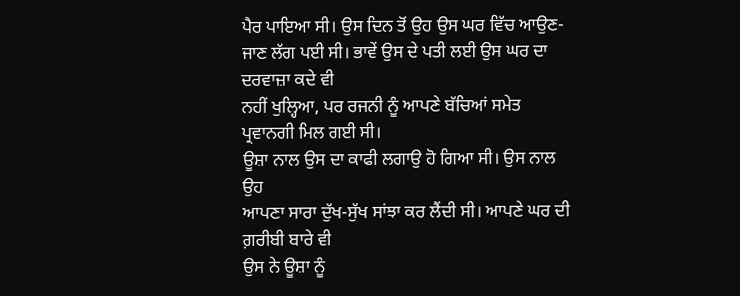ਪੈਰ ਪਾਇਆ ਸੀ। ਉਸ ਦਿਨ ਤੋਂ ਉਹ ਉਸ ਘਰ ਵਿੱਚ ਆਉਣ-
ਜਾਣ ਲੱਗ ਪਈ ਸੀ। ਭਾਵੇਂ ਉਸ ਦੇ ਪਤੀ ਲਈ ਉਸ ਘਰ ਦਾ ਦਰਵਾਜ਼ਾ ਕਦੇ ਵੀ
ਨਹੀਂ ਖੁਲ੍ਹਿਆ, ਪਰ ਰਜਨੀ ਨੂੰ ਆਪਣੇ ਬੱਚਿਆਂ ਸਮੇਤ ਪ੍ਰਵਾਨਗੀ ਮਿਲ ਗਈ ਸੀ।
ਊਸ਼ਾ ਨਾਲ ਉਸ ਦਾ ਕਾਫੀ ਲਗਾਉ ਹੋ ਗਿਆ ਸੀ। ਉਸ ਨਾਲ ਉਹ
ਆਪਣਾ ਸਾਰਾ ਦੁੱਖ-ਸੁੱਖ ਸਾਂਝਾ ਕਰ ਲੈਂਦੀ ਸੀ। ਆਪਣੇ ਘਰ ਦੀ ਗ਼ਰੀਬੀ ਬਾਰੇ ਵੀ
ਉਸ ਨੇ ਊਸ਼ਾ ਨੂੰ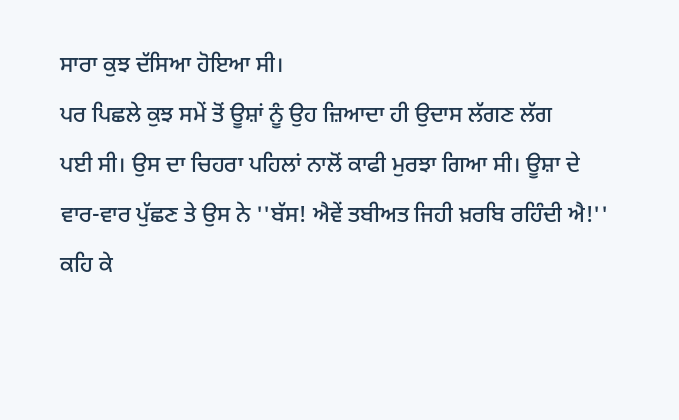ਸਾਰਾ ਕੁਝ ਦੱਸਿਆ ਹੋਇਆ ਸੀ।
ਪਰ ਪਿਛਲੇ ਕੁਝ ਸਮੇਂ ਤੋਂ ਊਸ਼ਾਂ ਨੂੰ ਉਹ ਜ਼ਿਆਦਾ ਹੀ ਉਦਾਸ ਲੱਗਣ ਲੱਗ
ਪਈ ਸੀ। ਉਸ ਦਾ ਚਿਹਰਾ ਪਹਿਲਾਂ ਨਾਲੋਂ ਕਾਫੀ ਮੁਰਝਾ ਗਿਆ ਸੀ। ਊਸ਼ਾ ਦੇ
ਵਾਰ-ਵਾਰ ਪੁੱਛਣ ਤੇ ਉਸ ਨੇ ''ਬੱਸ! ਐਵੇਂ ਤਬੀਅਤ ਜਿਹੀ ਖ਼ਰਬਿ ਰਹਿੰਦੀ ਐ!''
ਕਹਿ ਕੇ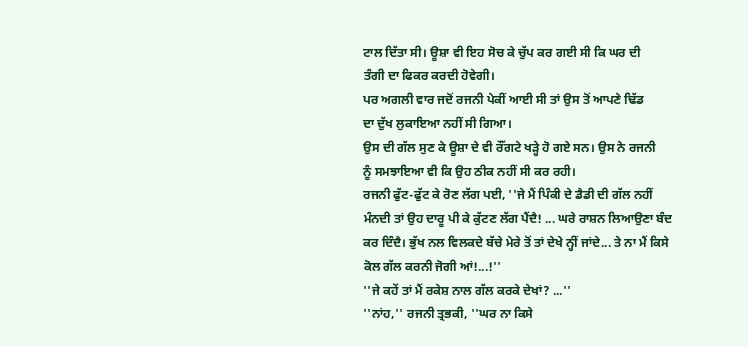ਟਾਲ ਦਿੱਤਾ ਸੀ। ਊਸ਼ਾ ਵੀ ਇਹ ਸੋਚ ਕੇ ਚੁੱਪ ਕਰ ਗਈ ਸੀ ਕਿ ਘਰ ਦੀ
ਤੰਗੀ ਦਾ ਫਿਕਰ ਕਰਦੀ ਹੋਵੇਗੀ।
ਪਰ ਅਗਲੀ ਵਾਰ ਜਦੋਂ ਰਜਨੀ ਪੇਕੀਂ ਆਈ ਸੀ ਤਾਂ ਉਸ ਤੋਂ ਆਪਣੇ ਢਿੱਡ
ਦਾ ਦੁੱਖ ਲੁਕਾਇਆ ਨਹੀਂ ਸੀ ਗਿਆ।
ਉਸ ਦੀ ਗੱਲ ਸੁਣ ਕੇ ਊਸ਼ਾ ਦੇ ਵੀ ਰੌਂਗਟੇ ਖੜ੍ਹੇ ਹੋ ਗਏ ਸਨ। ਉਸ ਨੇ ਰਜਨੀ
ਨੂੰ ਸਮਝਾਇਆ ਵੀ ਕਿ ਉਹ ਠੀਕ ਨਹੀਂ ਸੀ ਕਰ ਰਹੀ।
ਰਜਨੀ ਫੁੱਟ-ਫੁੱਟ ਕੇ ਰੋਣ ਲੱਗ ਪਈ, ''ਜੇ ਮੈਂ ਪਿੰਕੀ ਦੇ ਡੈਡੀ ਦੀ ਗੱਲ ਨਹੀਂ
ਮੰਨਦੀ ਤਾਂ ਉਹ ਦਾਰੂ ਪੀ ਕੇ ਕੁੱਟਣ ਲੱਗ ਪੈਂਦੈ! ... ਘਰੇ ਰਾਸ਼ਨ ਲਿਆਉਣਾ ਬੰਦ
ਕਰ ਦਿੰਦੈ। ਭੁੱਖ ਨਲ ਵਿਲਕਦੇ ਬੱਚੇ ਮੇਰੇ ਤੋਂ ਤਾਂ ਦੇਖੇ ਨ੍ਹੀਂ ਜਾਂਦੇ... ਤੇ ਨਾ ਮੈਂ ਕਿਸੇ
ਕੋਲ ਗੱਲ ਕਰਨੀ ਜੋਗੀ ਆਂ!...!''
''ਜੇ ਕਹੇਂ ਤਾਂ ਮੈਂ ਰਕੇਸ਼ ਨਾਲ ਗੱਲ ਕਰਕੇ ਦੇਖਾਂ? ...''
''ਨਾਂਹ,'' ਰਜਨੀ ਤ੍ਰਭਕੀ, ''ਘਰ ਨਾ ਕਿਸੇ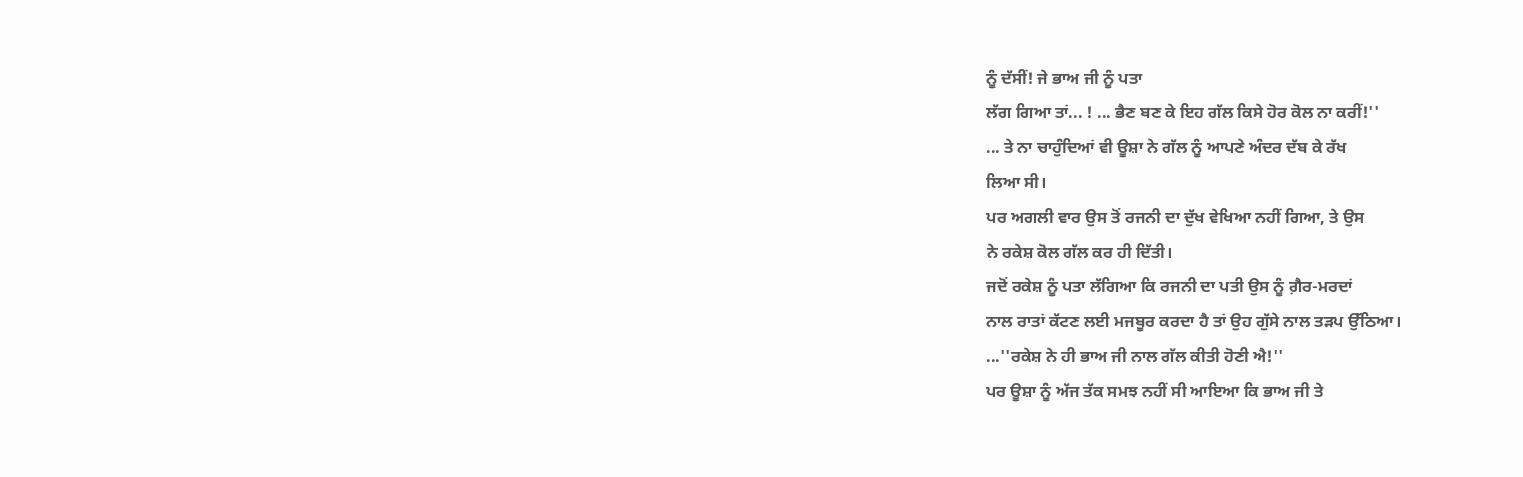ਨੂੰ ਦੱਸੀਂ! ਜੇ ਭਾਅ ਜੀ ਨੂੰ ਪਤਾ
ਲੱਗ ਗਿਆ ਤਾਂ... ! ... ਭੈਣ ਬਣ ਕੇ ਇਹ ਗੱਲ ਕਿਸੇ ਹੋਰ ਕੋਲ ਨਾ ਕਰੀਂ!''
... ਤੇ ਨਾ ਚਾਹੁੰਦਿਆਂ ਵੀ ਊਸ਼ਾ ਨੇ ਗੱਲ ਨੂੰ ਆਪਣੇ ਅੰਦਰ ਦੱਬ ਕੇ ਰੱਖ
ਲਿਆ ਸੀ।
ਪਰ ਅਗਲੀ ਵਾਰ ਉਸ ਤੋਂ ਰਜਨੀ ਦਾ ਦੁੱਖ ਵੇਖਿਆ ਨਹੀਂ ਗਿਆ, ਤੇ ਉਸ
ਨੇ ਰਕੇਸ਼ ਕੋਲ ਗੱਲ ਕਰ ਹੀ ਦਿੱਤੀ।
ਜਦੋਂ ਰਕੇਸ਼ ਨੂੰ ਪਤਾ ਲੱਗਿਆ ਕਿ ਰਜਨੀ ਦਾ ਪਤੀ ਉਸ ਨੂੰ ਗ਼ੈਰ-ਮਰਦਾਂ
ਨਾਲ ਰਾਤਾਂ ਕੱਟਣ ਲਈ ਮਜਬੂਰ ਕਰਦਾ ਹੈ ਤਾਂ ਉਹ ਗੁੱਸੇ ਨਾਲ ਤੜਪ ਉੱਠਿਆ।
...''ਰਕੇਸ਼ ਨੇ ਹੀ ਭਾਅ ਜੀ ਨਾਲ ਗੱਲ ਕੀਤੀ ਹੋਣੀ ਐ!''
ਪਰ ਊਸ਼ਾ ਨੂੰ ਅੱਜ ਤੱਕ ਸਮਝ ਨਹੀਂ ਸੀ ਆਇਆ ਕਿ ਭਾਅ ਜੀ ਤੇ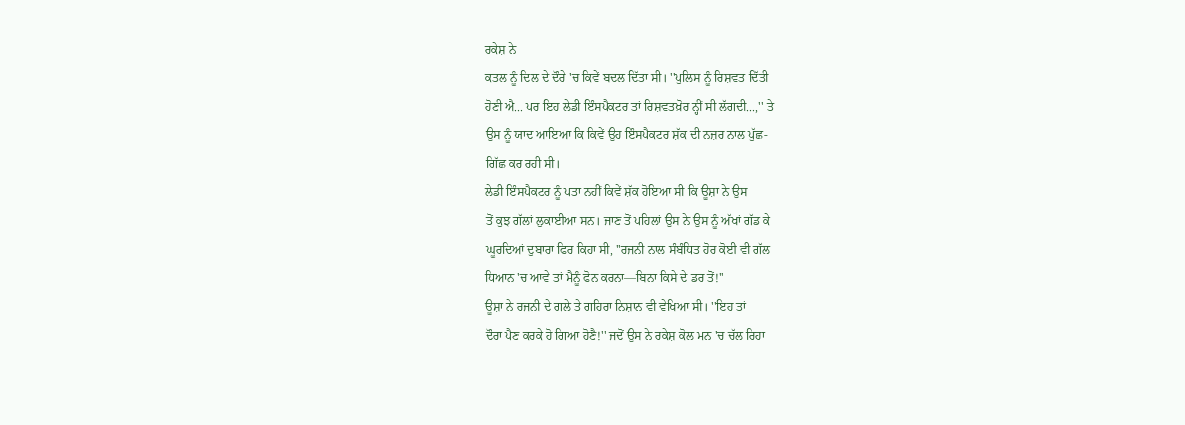ਰਕੇਸ਼ ਨੇ
ਕਤਲ ਨੂੰ ਦਿਲ ਦੇ ਦੌਰੇ 'ਚ ਕਿਵੇਂ ਬਦਲ ਦਿੱਤਾ ਸੀ। ''ਪੁਲਿਸ ਨੂੰ ਰਿਸ਼ਵਤ ਦਿੱਤੀ
ਹੋਣੀ ਐ... ਪਰ ਇਹ ਲੇਡੀ ਇੰਸਪੈਕਟਰ ਤਾਂ ਰਿਸ਼ਵਤਖ਼ੋਰ ਨ੍ਹੀਂ ਸੀ ਲੱਗਦੀ...,'' ਤੇ
ਉਸ ਨੂੰ ਯਾਦ ਆਇਆ ਕਿ ਕਿਵੇਂ ਉਹ ਇੰਸਪੈਕਟਰ ਸ਼ੱਕ ਦੀ ਨਜ਼ਰ ਨਾਲ ਪੁੱਛ-
ਗਿੱਛ ਕਰ ਰਹੀ ਸੀ।
ਲੇਡੀ ਇੰਸਪੈਕਟਰ ਨੂੰ ਪਤਾ ਨਹੀਂ ਕਿਵੇਂ ਸ਼ੱਕ ਹੋਇਆ ਸੀ ਕਿ ਊਸ਼ਾ ਨੇ ਉਸ
ਤੋਂ ਕੁਝ ਗੱਲਾਂ ਲੁਕਾਈਆ ਸਨ। ਜਾਣ ਤੋਂ ਪਹਿਲਾਂ ਉਸ ਨੇ ਉਸ ਨੂੰ ਅੱਖਾਂ ਗੱਡ ਕੇ
ਘੂਰਦਿਆਂ ਦੁਬਾਰਾ ਫਿਰ ਕਿਹਾ ਸੀ, ''ਰਜਨੀ ਨਾਲ ਸੰਬੰਧਿਤ ਹੋਰ ਕੋਈ ਵੀ ਗੱਲ
ਧਿਆਨ 'ਚ ਆਵੇ ਤਾਂ ਮੈਨੂੰ ਫੋਨ ਕਰਨਾ—ਬਿਨਾ ਕਿਸੇ ਦੇ ਡਰ ਤੋਂ!''
ਊਸ਼ਾ ਨੇ ਰਜਨੀ ਦੇ ਗਲੇ ਤੇ ਗਹਿਰਾ ਨਿਸ਼ਾਨ ਵੀ ਵੇਖਿਆ ਸੀ। ''ਇਹ ਤਾਂ
ਦੌਰਾ ਪੈਣ ਕਰਕੇ ਹੋ ਗਿਆ ਹੋਣੈ!'' ਜਦੋਂ ਉਸ ਨੇ ਰਕੇਸ਼ ਕੋਲ ਮਨ 'ਚ ਚੱਲ ਰਿਹਾ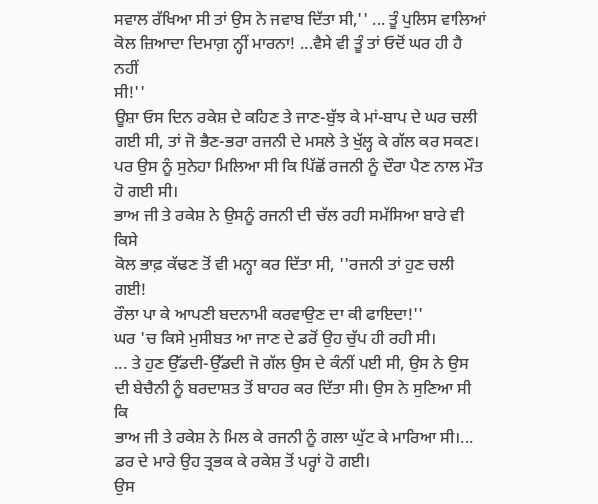ਸਵਾਲ ਰੱਖਿਆ ਸੀ ਤਾਂ ਉਸ ਨੇ ਜਵਾਬ ਦਿੱਤਾ ਸੀ,'' ... ਤੂੰ ਪੁਲਿਸ ਵਾਲਿਆਂ
ਕੋਲ ਜ਼ਿਆਦਾ ਦਿਮਾਗ਼ ਨ੍ਹੀਂ ਮਾਰਨਾ! ...ਵੈਸੇ ਵੀ ਤੂੰ ਤਾਂ ਓਦੋਂ ਘਰ ਹੀ ਹੈ ਨਹੀਂ
ਸੀ!''
ਊਸ਼ਾ ਓਸ ਦਿਨ ਰਕੇਸ਼ ਦੇ ਕਹਿਣ ਤੇ ਜਾਣ-ਬੁੱਝ ਕੇ ਮਾਂ-ਬਾਪ ਦੇ ਘਰ ਚਲੀ
ਗਈ ਸੀ, ਤਾਂ ਜੋ ਭੈਣ-ਭਰਾ ਰਜਨੀ ਦੇ ਮਸਲੇ ਤੇ ਖੁੱਲ੍ਹ ਕੇ ਗੱਲ ਕਰ ਸਕਣ।
ਪਰ ਉਸ ਨੂੰ ਸੁਨੇਹਾ ਮਿਲਿਆ ਸੀ ਕਿ ਪਿੱਛੋਂ ਰਜਨੀ ਨੂੰ ਦੌਰਾ ਪੈਣ ਨਾਲ ਮੌਤ
ਹੋ ਗਈ ਸੀ।
ਭਾਅ ਜੀ ਤੇ ਰਕੇਸ਼ ਨੇ ਉਸਨੂੰ ਰਜਨੀ ਦੀ ਚੱਲ ਰਹੀ ਸਮੱਸਿਆ ਬਾਰੇ ਵੀ ਕਿਸੇ
ਕੋਲ ਭਾਫ਼ ਕੱਢਣ ਤੋਂ ਵੀ ਮਨ੍ਹਾ ਕਰ ਦਿੱਤਾ ਸੀ, ''ਰਜਨੀ ਤਾਂ ਹੁਣ ਚਲੀ ਗਈ!
ਰੌਲਾ ਪਾ ਕੇ ਆਪਣੀ ਬਦਨਾਮੀ ਕਰਵਾਉਣ ਦਾ ਕੀ ਫਾਇਦਾ!''
ਘਰ 'ਚ ਕਿਸੇ ਮੁਸੀਬਤ ਆ ਜਾਣ ਦੇ ਡਰੋਂ ਉਹ ਚੁੱਪ ਹੀ ਰਹੀ ਸੀ।
... ਤੇ ਹੁਣ ਉੱਡਦੀ-ਉੱਡਦੀ ਜੋ ਗੱਲ ਉਸ ਦੇ ਕੰਨੀਂ ਪਈ ਸੀ, ਉਸ ਨੇ ਉਸ
ਦੀ ਬੇਚੈਨੀ ਨੂੰ ਬਰਦਾਸ਼ਤ ਤੋਂ ਬਾਹਰ ਕਰ ਦਿੱਤਾ ਸੀ। ਉਸ ਨੇ ਸੁਣਿਆ ਸੀ ਕਿ
ਭਾਅ ਜੀ ਤੇ ਰਕੇਸ਼ ਨੇ ਮਿਲ ਕੇ ਰਜਨੀ ਨੂੰ ਗਲਾ ਘੁੱਟ ਕੇ ਮਾਰਿਆ ਸੀ।...
ਡਰ ਦੇ ਮਾਰੇ ਉਹ ਤ੍ਰਭਕ ਕੇ ਰਕੇਸ਼ ਤੋਂ ਪਰ੍ਹਾਂ ਹੋ ਗਈ।
ਉਸ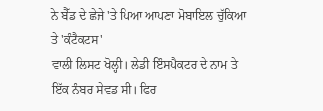ਨੇ ਬੈੱਡ ਦੇ ਛੇਜੇ 'ਤੇ ਪਿਆ ਆਪਣਾ ਮੋਬਾਇਲ ਚੁੱਕਿਆ ਤੇ 'ਕੰਟੈਕਟਸ'
ਵਾਲੀ ਲਿਸਟ ਖੋਲ੍ਹੀ। ਲੇਡੀ ਇੰਸਪੈਕਟਰ ਦੇ ਨਾਮ ਤੇ ਇੱਕ ਨੰਬਰ ਸੇਵਡ ਸੀ। ਫਿਰ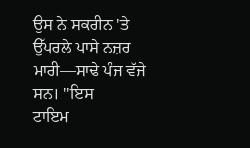ਉਸ ਨੇ ਸਕਰੀਨ 'ਤੇ ਉੱਪਰਲੇ ਪਾਸੇ ਨਜ਼ਰ ਮਾਰੀ—ਸਾਢੇ ਪੰਜ ਵੱਜੇ ਸਨ। ''ਇਸ
ਟਾਇਮ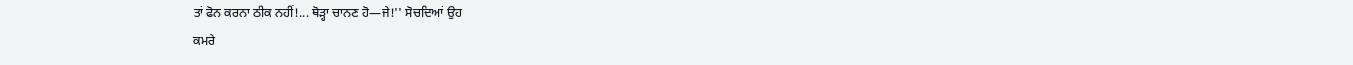ਤਾਂ ਫੋਨ ਕਰਨਾ ਠੀਕ ਨਹੀਂ!... ਥੋੜ੍ਹਾ ਚਾਨਣ ਹੋ—ਜੇ!'' ਸੋਚਦਿਆਂ ਉਹ
ਕਮਰੇ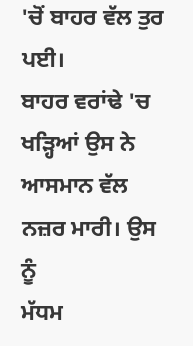'ਚੋਂ ਬਾਹਰ ਵੱਲ ਤੁਰ ਪਈ।
ਬਾਹਰ ਵਰਾਂਢੇ 'ਚ ਖੜ੍ਹਿਆਂ ਉਸ ਨੇ ਆਸਮਾਨ ਵੱਲ ਨਜ਼ਰ ਮਾਰੀ। ਉਸ ਨੂੰ
ਮੱਧਮ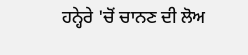ਹਨ੍ਹੇਰੇ 'ਚੋਂ ਚਾਨਣ ਦੀ ਲੋਅ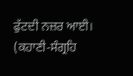ਫੁੱਟਦੀ ਨਜ਼ਰ ਆਈ।
(ਕਹਾਣੀ-ਸੰਗ੍ਰਹਿ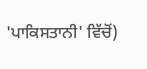'ਪਾਕਿਸਤਾਨੀ' ਵਿੱਚੋਂ)